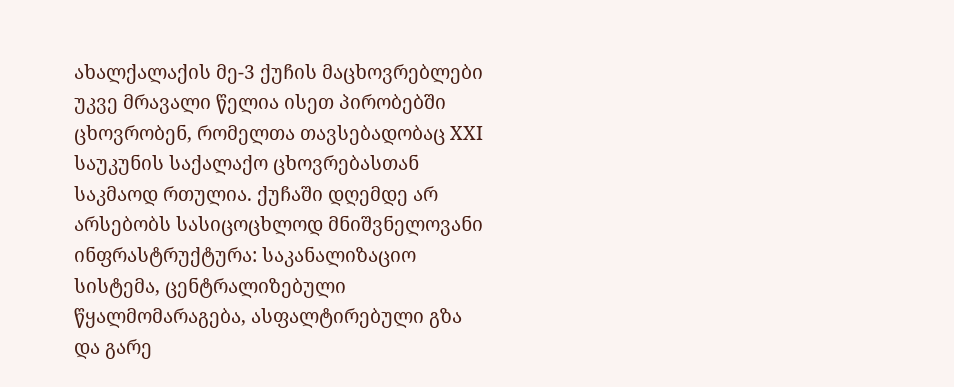ახალქალაქის მე-3 ქუჩის მაცხოვრებლები უკვე მრავალი წელია ისეთ პირობებში ცხოვრობენ, რომელთა თავსებადობაც XXI საუკუნის საქალაქო ცხოვრებასთან საკმაოდ რთულია. ქუჩაში დღემდე არ არსებობს სასიცოცხლოდ მნიშვნელოვანი ინფრასტრუქტურა: საკანალიზაციო სისტემა, ცენტრალიზებული წყალმომარაგება, ასფალტირებული გზა და გარე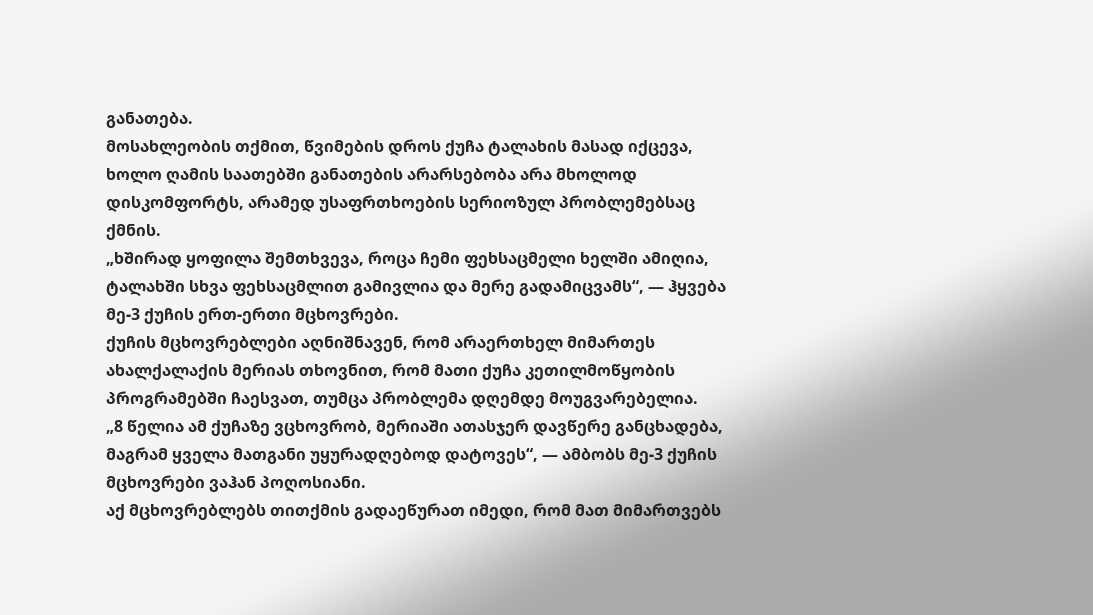განათება.
მოსახლეობის თქმით, წვიმების დროს ქუჩა ტალახის მასად იქცევა, ხოლო ღამის საათებში განათების არარსებობა არა მხოლოდ დისკომფორტს, არამედ უსაფრთხოების სერიოზულ პრობლემებსაც ქმნის.
„ხშირად ყოფილა შემთხვევა, როცა ჩემი ფეხსაცმელი ხელში ამიღია, ტალახში სხვა ფეხსაცმლით გამივლია და მერე გადამიცვამს“, — ჰყვება მე-3 ქუჩის ერთ-ერთი მცხოვრები.
ქუჩის მცხოვრებლები აღნიშნავენ, რომ არაერთხელ მიმართეს ახალქალაქის მერიას თხოვნით, რომ მათი ქუჩა კეთილმოწყობის პროგრამებში ჩაესვათ, თუმცა პრობლემა დღემდე მოუგვარებელია.
„8 წელია ამ ქუჩაზე ვცხოვრობ, მერიაში ათასჯერ დავწერე განცხადება, მაგრამ ყველა მათგანი უყურადღებოდ დატოვეს“, — ამბობს მე-3 ქუჩის მცხოვრები ვაჰან პოღოსიანი.
აქ მცხოვრებლებს თითქმის გადაეწურათ იმედი, რომ მათ მიმართვებს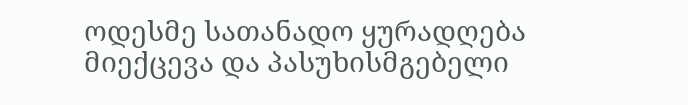ოდესმე სათანადო ყურადღება მიექცევა და პასუხისმგებელი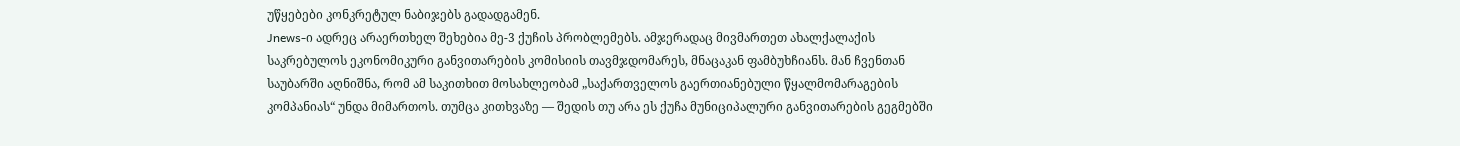უწყებები კონკრეტულ ნაბიჯებს გადადგამენ.
Jnews-ი ადრეც არაერთხელ შეხებია მე-3 ქუჩის პრობლემებს. ამჯერადაც მივმართეთ ახალქალაქის საკრებულოს ეკონომიკური განვითარების კომისიის თავმჯდომარეს, მნაცაკან ფამბუხჩიანს. მან ჩვენთან საუბარში აღნიშნა, რომ ამ საკითხით მოსახლეობამ „საქართველოს გაერთიანებული წყალმომარაგების კომპანიას“ უნდა მიმართოს. თუმცა კითხვაზე — შედის თუ არა ეს ქუჩა მუნიციპალური განვითარების გეგმებში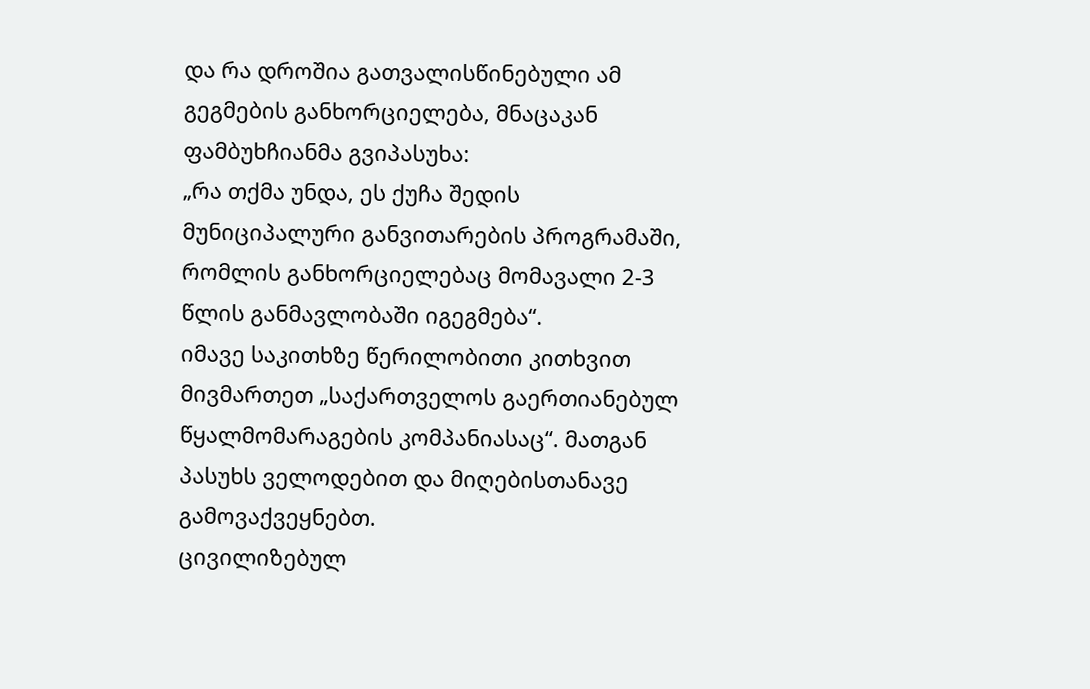და რა დროშია გათვალისწინებული ამ გეგმების განხორციელება, მნაცაკან ფამბუხჩიანმა გვიპასუხა:
„რა თქმა უნდა, ეს ქუჩა შედის მუნიციპალური განვითარების პროგრამაში, რომლის განხორციელებაც მომავალი 2-3 წლის განმავლობაში იგეგმება“.
იმავე საკითხზე წერილობითი კითხვით მივმართეთ „საქართველოს გაერთიანებულ წყალმომარაგების კომპანიასაც“. მათგან პასუხს ველოდებით და მიღებისთანავე გამოვაქვეყნებთ.
ცივილიზებულ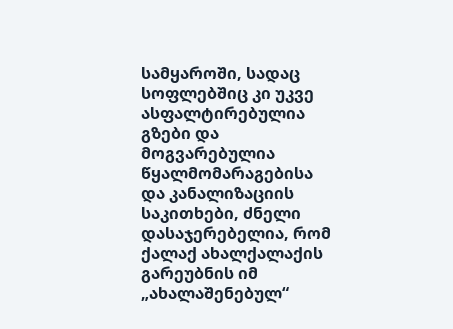სამყაროში, სადაც სოფლებშიც კი უკვე ასფალტირებულია გზები და მოგვარებულია წყალმომარაგებისა და კანალიზაციის საკითხები, ძნელი დასაჯერებელია, რომ ქალაქ ახალქალაქის გარეუბნის იმ „ახალაშენებულ“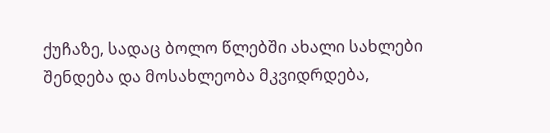ქუჩაზე, სადაც ბოლო წლებში ახალი სახლები შენდება და მოსახლეობა მკვიდრდება,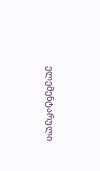ელემენტარული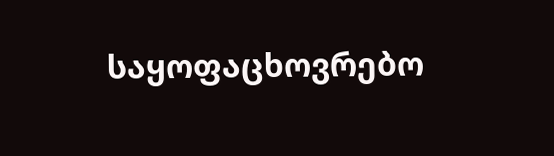საყოფაცხოვრებო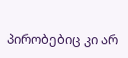პირობებიც კი არ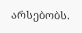არსებობს.